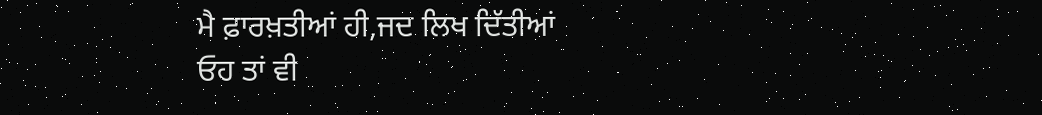ਮੈ ਫ਼ਾਰਖ਼ਤੀਆਂ ਹੀ,ਜਦ ਲਿਖ ਦਿੱਤੀਆਂ
ਓਹ ਤਾਂ ਵੀ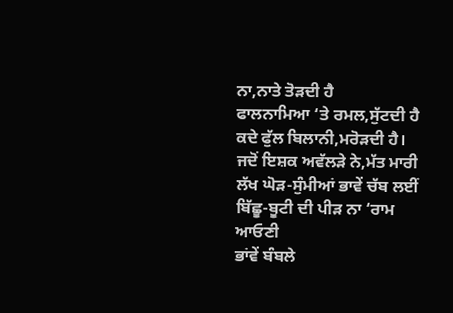ਨਾ,ਨਾਤੇ ਤੋੜਦੀ ਹੈ
ਫਾਲਨਾਮਿਆ ‘ਤੇ ਰਮਲ,ਸੁੱਟਦੀ ਹੈ
ਕਦੇ ਫੁੱਲ ਬਿਲਾਨੀ,ਮਰੋੜਦੀ ਹੈ।
ਜਦੋਂ ਇਸ਼ਕ ਅਵੱਲੜੇ ਨੇ,ਮੱਤ ਮਾਰੀ
ਲੱਖ ਘੋੜ-ਸੁੰਮੀਆਂ ਭਾਵੇਂ ਚੱਬ ਲਈਂ
ਬਿੱਛੂ-ਬੂਟੀ ਦੀ ਪੀੜ ਨਾ ‘ਰਾਮ ਆਓਣੀ
ਭਾਂਵੇਂ ਬੰਬਲੇ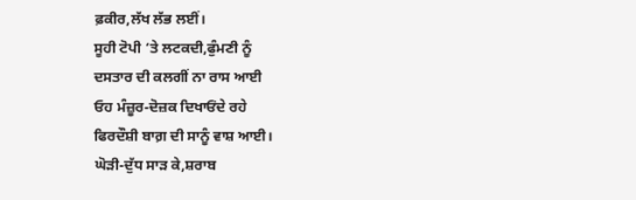ਫ਼ਕੀਰ,ਲੱਖ ਲੱਭ ਲਈਂ।
ਸੂਹੀ ਟੋਪੀ ‘ਤੇ ਲਟਕਦੀ,ਫੁੰਮਣੀ ਨੂੰ
ਦਸਤਾਰ ਦੀ ਕਲਗੀਂ ਨਾ ਰਾਸ ਆਈ
ਓਹ ਮੰਜ਼ੂਰ-ਦੋਜ਼ਕ ਦਿਖਾਓਂਦੇ ਰਹੇ
ਫਿਰਦੌਸ਼ੀ ਬਾਗ਼ ਦੀ ਸਾਨੂੰ ਵਾਸ਼ ਆਈ।
ਘੋੜੀ-ਦੁੱਧ ਸਾੜ ਕੇ,ਸ਼ਰਾਬ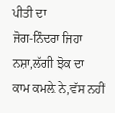ਪੀਤੀ ਦਾ
ਜੋਗ-ਨਿੰਦਰਾ ਜਿਹਾ ਨਸ਼ਾ,ਲੱਗੀ ਝੋਕ ਦਾ
ਕਾਮ ਕਮਲ਼ੇ ਨੇ,ਵੱਸ ਨਹੀਂ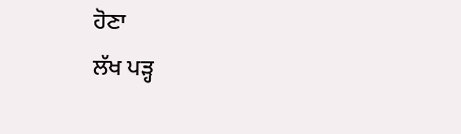ਹੋਣਾ
ਲੱਖ ਪੜ੍ਹ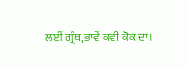ਲਈਂ ਗ੍ਰੰਥ,ਭਾਵੇਂ ਕਵੀ ਕੋਕ ਦਾ।